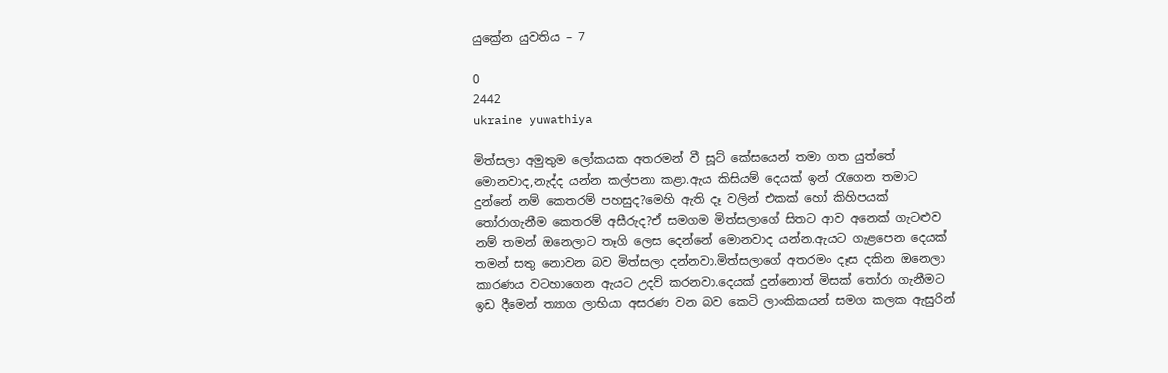යුක්‍රේන යුවතිය – 7

0
2442
ukraine yuwathiya

මිත්සලා අමුතුම ලෝකයක අතරමන් වී සූට් කේසයෙන් තමා ගත යුත්තේ මොනවාද,නැද්ද යන්න කල්පනා කළා.ඇය කිසියම් දෙයක් ඉන් රැගෙන තමාට දුන්නේ නම් කෙතරම් පහසුද?මෙහි ඇති දෑ වලින් එකක් හෝ කිහිපයක් තෝරාගැනීම කෙතරම් අසීරුද?ඒ සමගම මිත්සලාගේ සිතට ආව අනෙක් ගැටළුව නම් තමන් ඔනෙලාට තෑගි ලෙස දෙන්නේ මොනවාද යන්න.ඇයට ගැළපෙන දෙයක් තමන් සතු නොවන බව මිත්සලා දන්නවා.මිත්සලාගේ අතරමං දෑස දකින ඔනෙලා කාරණය වටහාගෙන ඇයට උදව් කරනවා.දෙයක් දුන්නොත් මිසක් තෝරා ගැනීමට ඉඩ දීමෙන් ත්‍යාග ලාභියා අසරණ වන බව කෙටි ලාංකිකයන් සමග කලක ඇසුරින්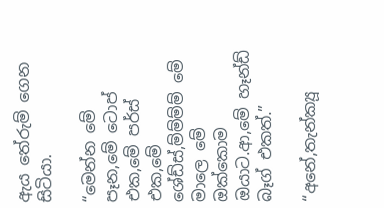ඇය තේරුම් ගෙන සිටියා.

“මෙන්න මේ පෑන,මේ ටොප් එක,මේ පර්ස් එක,මේ ශේඩ්ස්,ම්ම්ම්ම් මේ මාලෙ මේ ඔක්කොම ඔයාට.ආ,මේ හෑන්ඩ් බෑග් එකත්.”

“අනේ,තැන්ක්‍යූ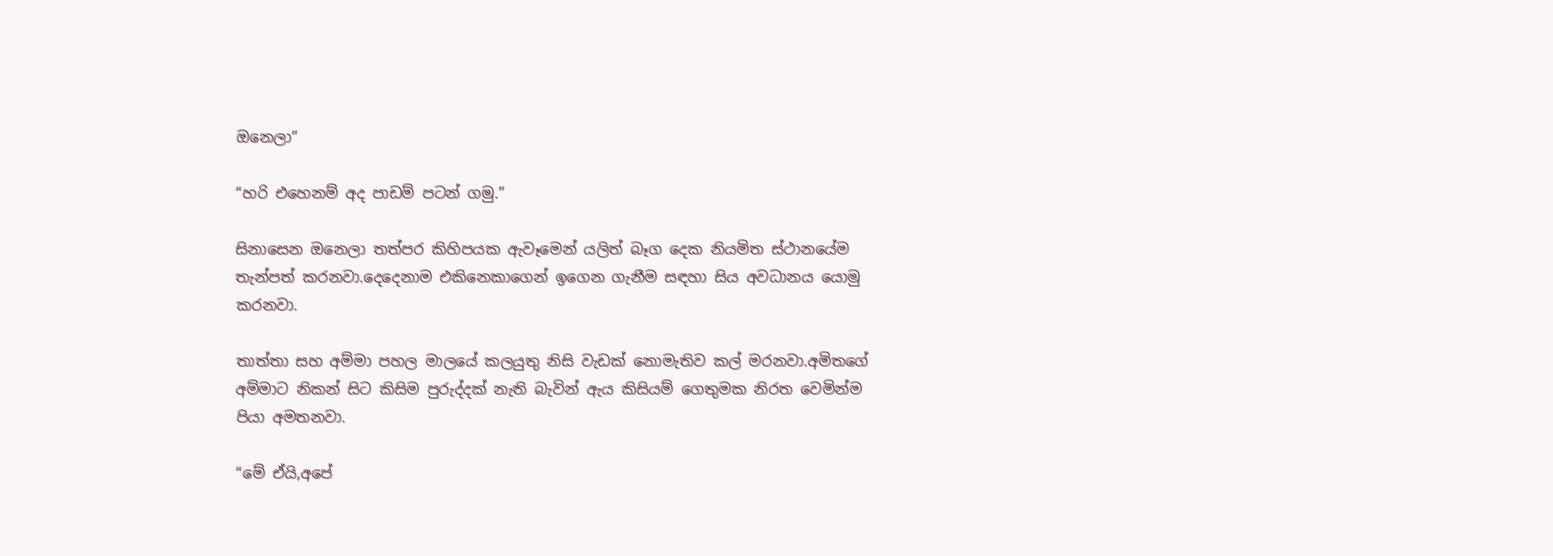ඔනෙලා”

“හරි එහෙනම් අද පාඩම් පටන් ගමු.”

සිනාසෙන ඔනෙලා තත්පර කිහිපයක ඇවෑමෙන් යලිත් බෑග දෙක නියමිත ස්ථානයේම තැන්පත් කරනවා.දෙදෙනාම එකිනෙකාගෙන් ඉගෙන ගැනීම සඳහා සිය අවධානය යොමු කරනවා.

තාත්තා සහ අම්මා පහල මාලයේ කලයුතු නිසි වැඩක් නොමැතිව කල් මරනවා.අමිතගේ අම්මාට නිකන් සිට කිසිම පුරුද්දක් නැති බැවින් ඇය කිසියම් ගෙතුමක නිරත වෙමින්ම පියා අමතනවා.

“මේ ඒයි,අපේ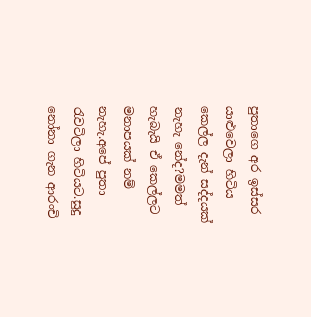පුතාගෙ අර ඉස්සර යාළුවෙලා හිටිය කෙල්ල දැන් සද්දයක් නැහැ නේද?මමත් හැබැයි ඒ කෙල්ලට මනාපයක් නම් නැහැ.අපේ පුතා රැවටිලා හිටියට.සුදු නෝනා ගැන ආරංචි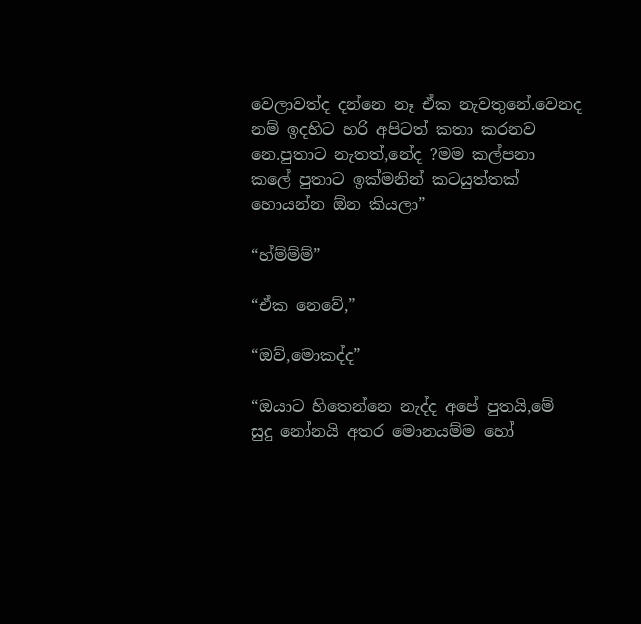වෙලාවත්ද දන්නෙ නෑ ඒක නැවතුනේ.වෙනද නම් ඉදහිට හරි අපිටත් කතා කරනව නෙ.පුතාට නැතත්,නේද ?මම කල්පනා කලේ පුතාට ඉක්මනින් කටයුත්තක් හොයන්න ඕන කියලා”

“හ්ම්ම්ම්”

“ඒක නෙවේ,”

“ඔව්,මොකද්ද”

“ඔයාට හිතෙන්නෙ නැද්ද අපේ පුතයි,මේ සුදු නෝනයි අතර මොනයම්ම හෝ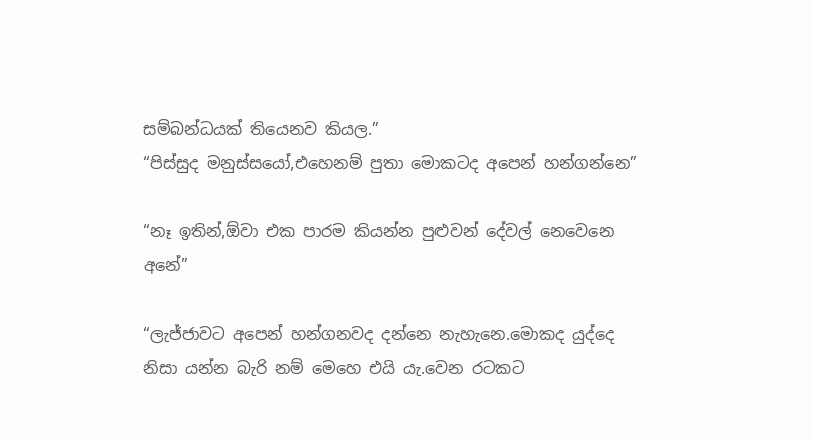සම්බන්ධයක් තියෙනව කියල.”
“පිස්සුද මනුස්සයෝ,එහෙනම් පුතා මොකටද අපෙන් හන්ගන්නෙ”

“නෑ ඉතින්,ඕවා එක පාරම කියන්න පුළුවන් දේවල් නෙවෙනෙ අනේ”

“ලැජ්ජාවට අපෙන් හන්ගනවද දන්නෙ නැහැනෙ.මොකද යුද්දෙ නිසා යන්න බැරි නම් මෙහෙ එයි යැ.වෙන රටකට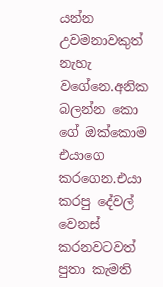යන්න උවමනාවකුත් නැහැ වගේනෙ.අනික බලන්න කො ගේ ඔක්කොම එයාගෙ කරගෙන.එයා කරපු දේවල් වෙනස් කරනවටවත් පුතා කැමති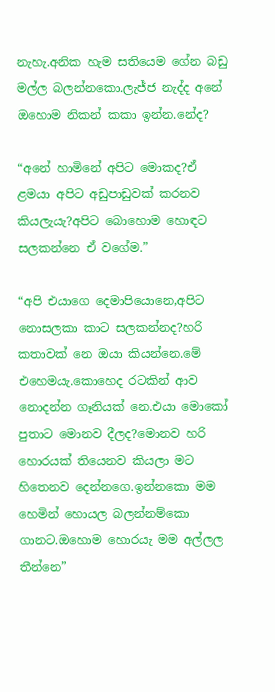නැහැ.අනික හැම සතියෙම ගේන බඩු මල්ල බලන්නකො.ලැජ්ජ නැද්ද අනේ ඔහොම නිකන් කකා ඉන්න.නේද?

“අනේ හාමිනේ අපිට මොකද?ඒ ළමයා අපිට අඩුපාඩුවක් කරනව කියලැයැ?අපිට බොහොම හොඳට සලකන්නෙ ඒ වගේම.”

“අපි එයාගෙ දෙමාපියොනෙ,අපිට නොසලකා කාට සලකන්නද?හරි කතාවක් නෙ ඔයා කියන්නෙ.මේ එහෙමයැ.කොහෙද රටකින් ආව නොදන්න ගෑනියක් නෙ.එයා මොකෝ පුතාට මොනව දීලද?මොනව හරි හොරයක් තියෙනව කියලා මට හිතෙනව දෙන්නගෙ.ඉන්නකො මම හෙමින් හොයල බලන්නම්කො ගානට.ඔහොම හොරයැ මම අල්ලල තීන්නෙ”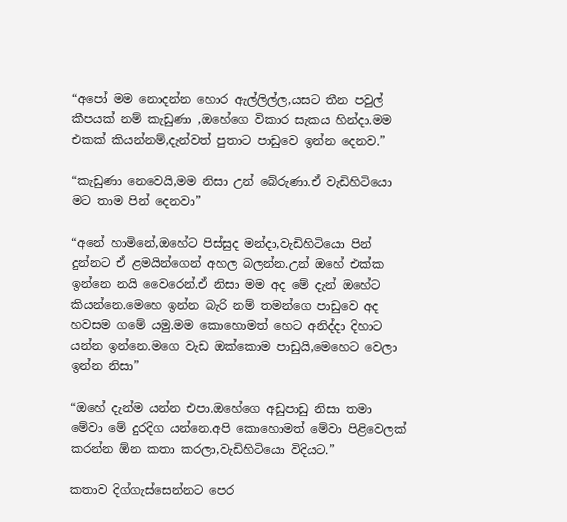“අපෝ මම නොදන්න හොර ඇල්ලිල්ල,යසට තීන පවුල් කීපයක් නම් කැඩුණා ,ඔහේගෙ විකාර සැකය හින්දා.මම එකක් කියන්නම්,දැන්වත් පුතාට පාඩුවෙ ඉන්න දෙනව.”

“කැඩුණා නෙවෙයි,මම නිසා උන් බේරුණා.ඒ වැඩිහිටියො මට තාම පින් දෙනවා”

“අනේ හාමිනේ,ඔහේට පිස්සුද මන්දා,වැඩිහිටියො පින් දුන්නට ඒ ළමයින්ගෙන් අහල බලන්න.උන් ඔහේ එක්ක ඉන්නෙ නයි වෛරෙන්.ඒ නිසා මම අද මේ දැන් ඔහේට කියන්නෙ.මෙහෙ ඉන්න බැරි නම් තමන්ගෙ පාඩුවෙ අද හවසම ගමේ යමු.මම කොහොමත් හෙට අනිද්දා දිහාට යන්න ඉන්නෙ.මගෙ වැඩ ඔක්කොම පාඩුයි,මෙහෙට වෙලා ඉන්න නිසා”

“ඔහේ දැන්ම යන්න එපා.ඔහේගෙ අඩුපාඩු නිසා තමා මේවා මේ දුරදිග යන්නෙ.අපි කොහොමත් මේවා පිළිවෙලක් කරන්න ඕන කතා කරලා,වැඩිහිටියො විදියට.”

කතාව දිග්ගැස්සෙන්නට පෙර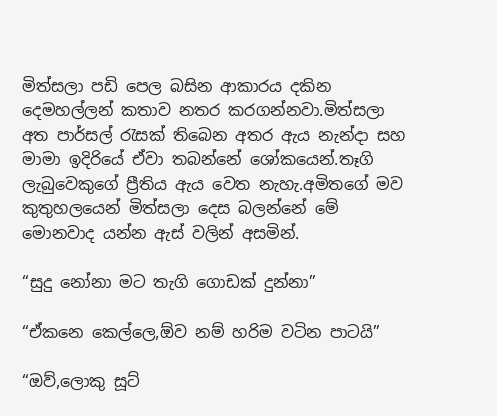මිත්සලා පඩි පෙල බසින ආකාරය දකින දෙමහල්ලන් කතාව නතර කරගන්නවා.මිත්සලා අත පාර්සල් රැසක් තිබෙන අතර ඇය නැන්දා සහ මාමා ඉදිරියේ ඒවා තබන්නේ ශෝකයෙන්.තෑගි ලැබුවෙකුගේ ප්‍රීතිය ඇය වෙත නැහැ.අමිතගේ මව කුතුහලයෙන් මිත්සලා දෙස බලන්නේ මේ මොනවාද යන්න ඇස් වලින් අසමින්.

“සුදු නෝනා මට තැගි ගොඩක් දුන්නා”

“ඒකනෙ කෙල්ලෙ,ඕව නම් හරිම වටින පාටයි”

“ඔව්,ලොකු සූට්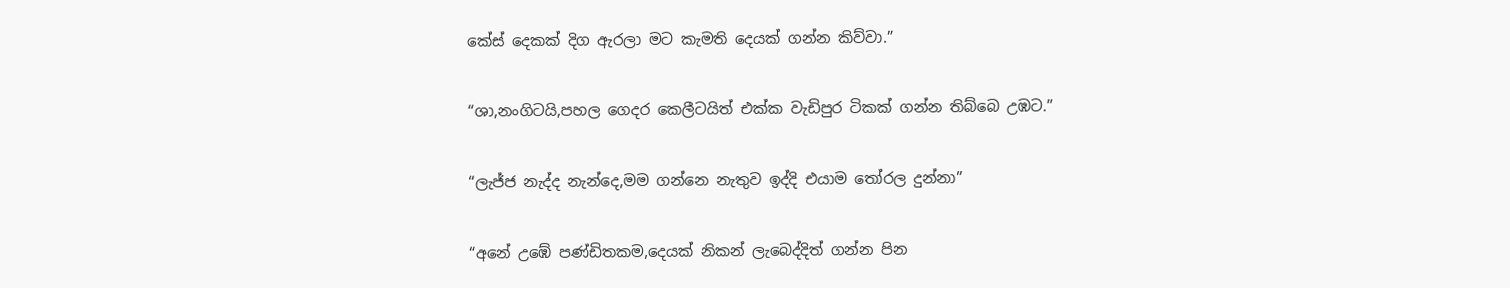කේස් දෙකක් දිග ඇරලා මට කැමති දෙයක් ගන්න කිව්වා.”

“ශා,නංගිටයි,පහල ගෙදර කෙලීටයිත් එක්ක වැඩිපුර ටිකක් ගන්න තිබ්බෙ උඹට.”

“ලැජ්ජ නැද්ද නැන්දෙ,මම ගන්නෙ නැතුව ඉද්දි එයාම තෝරල දුන්නා”

“අනේ උඹේ පණ්ඩිතකම,දෙයක් නිකන් ලැබෙද්දිත් ගන්න පින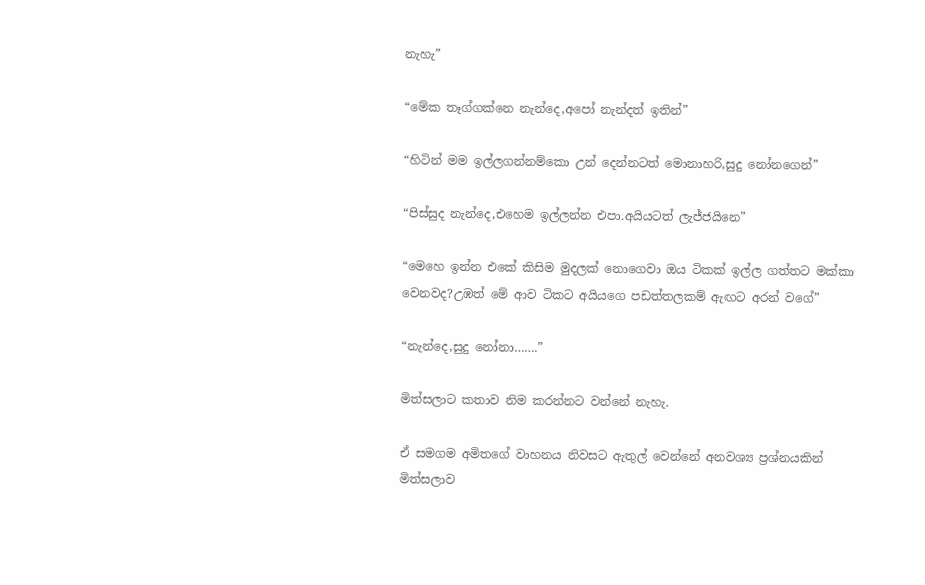නැහැ”

“මේක තෑග්ගක්නෙ නැන්දෙ,අපෝ නැන්දත් ඉතින්”

“හිටින් මම ඉල්ලගන්නම්කො උන් දෙන්නටත් මොනාහරි,සුදු නෝනගෙන්”

“පිස්සුද නැන්දෙ,එහෙම ඉල්ලන්න එපා.අයියටත් ලැජ්ජයිනෙ”

“මෙහෙ ඉන්න එකේ කිසිම මුදලක් නොගෙවා ඔය ටිකක් ඉල්ල ගත්තට මක්කා වෙනවද?උඹත් මේ ආව ටිකට අයියගෙ පඩත්තලකම් ඇඟට අරන් වගේ”

“නැන්දෙ,සුදු නෝනා…….”

මිත්සලාට කතාව නිම කරන්නට වන්නේ නැහැ.

ඒ සමගම අමිතගේ වාහනය නිවසට ඇතුල් වෙන්නේ අනවශ්‍ය ප්‍රශ්නයකින් මිත්සලාව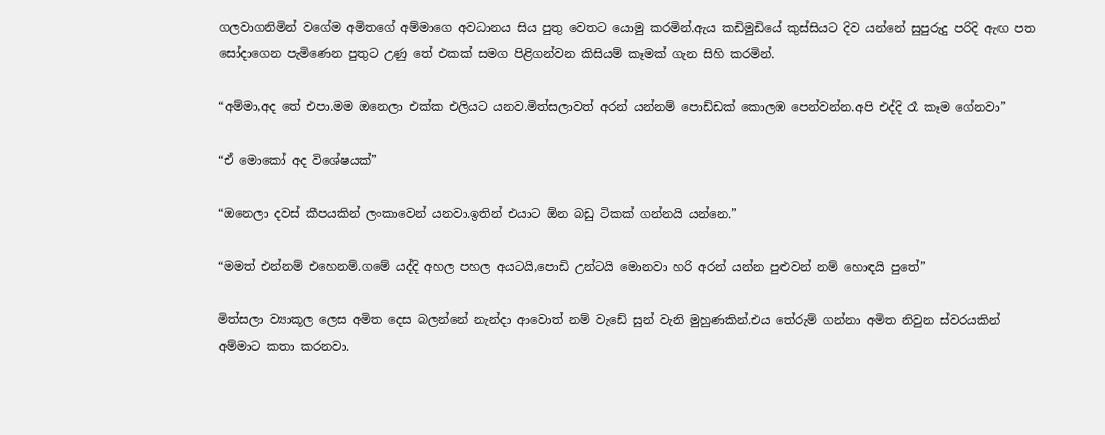ගලවාගනිමින් වගේම අමිතගේ අම්මාගෙ අවධානය සිය පුතු වෙතට යොමු කරමින්.ඇය කඩිමුඩියේ කුස්සියට දිව යන්නේ සුපුරුදු පරිදි ඇඟ පත සෝදාගෙන පැමිණෙන පුතුට උණු තේ එකක් සමග පිළිගන්වන කිසියම් කෑමක් ගැන සිහි කරමින්.

“අම්මා,අද තේ එපා.මම ඔනෙලා එක්ක එලියට යනව.මිත්සලාවත් අරන් යන්නම් පොඩ්ඩක් කොලඹ පෙන්වන්න.අපි එද්දි රෑ කෑම ගේනවා”

“ඒ මොකෝ අද විශේෂයක්”

“ඔනෙලා දවස් කීපයකින් ලංකාවෙන් යනවා.ඉතින් එයාට ඕන බඩු ටිකක් ගන්නයි යන්නෙ.”

“මමත් එන්නම් එහෙනම්.ගමේ යද්දි අහල පහල අයටයි,පොඩි උන්ටයි මොනවා හරි අරන් යන්න පුළුවන් නම් හොඳයි පුතේ”

මිත්සලා ව්‍යාකූල ලෙස අමිත දෙස බලන්නේ නැන්දා ආවොත් නම් වැඩේ සුන් වැනි මුහුණකින්.එය තේරුම් ගන්නා අමිත නිවුන ස්වරයකින් අම්මාට කතා කරනවා.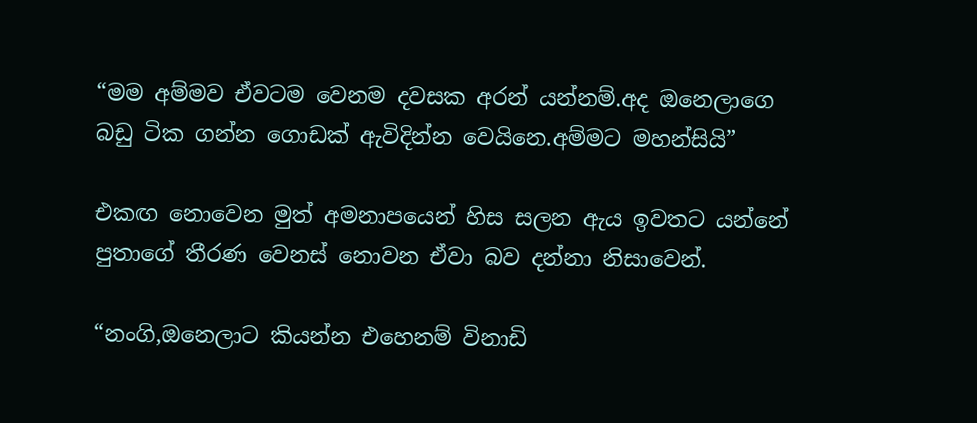“මම අම්මව ඒවටම වෙනම දවසක අරන් යන්නම්.අද ඔනෙලාගෙ බඩු ටික ගන්න ගොඩක් ඇවිදින්න වෙයිනෙ.අම්මට මහන්සියි”

එකඟ නොවෙන මුත් අමනාපයෙන් හිස සලන ඇය ඉවතට යන්නේ පුතාගේ තීරණ වෙනස් නොවන ඒවා බව දන්නා නිසාවෙන්.

“නංගි,ඔනෙලාට කියන්න එහෙනම් විනාඩි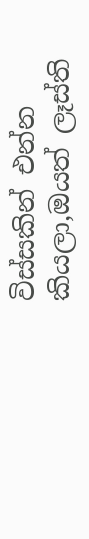විස්සකින් එන්න කියලා,ඔයත් ලෑස්ති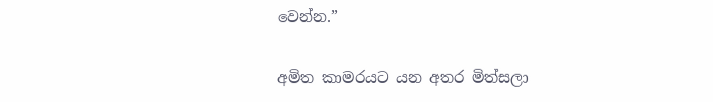වෙන්න.”

අමිත කාමරයට යන අතර මිත්සලා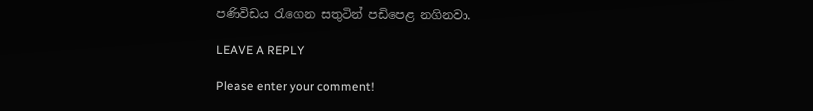පණිවිඩය රැගෙන සතුටින් පඩිපෙළ නගිනවා.

LEAVE A REPLY

Please enter your comment!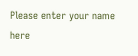Please enter your name here